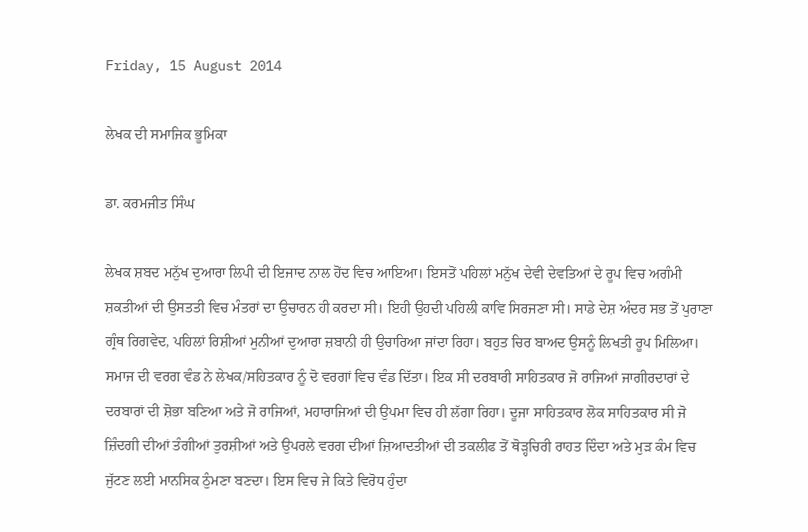Friday, 15 August 2014

ਲੇਖਕ ਦੀ ਸਮਾਜਿਕ ਭੂਮਿਕਾ

ਡਾ. ਕਰਮਜੀਤ ਸਿੰਘ

ਲੇਖਕ ਸ਼ਬਦ ਮਨੁੱਖ ਦੁਆਰਾ ਲਿਪੀ ਦੀ ਇਜਾਦ ਨਾਲ ਹੋਂਦ ਵਿਚ ਆਇਆ। ਇਸਤੋਂ ਪਹਿਲਾਂ ਮਨੁੱਖ ਦੇਵੀ ਦੇਵਤਿਆਂ ਦੇ ਰੂਪ ਵਿਚ ਅਗੰਮੀ ਸ਼ਕਤੀਆਂ ਦੀ ਉਸਤਤੀ ਵਿਚ ਮੰਤਰਾਂ ਦਾ ਉਚਾਰਨ ਹੀ ਕਰਦਾ ਸੀ। ਇਹੀ ਉਹਦੀ ਪਹਿਲੀ ਕਾਵਿ ਸਿਰਜਣਾ ਸੀ। ਸਾਡੇ ਦੇਸ਼ ਅੰਦਰ ਸਭ ਤੋਂ ਪੁਰਾਣਾ ਗ੍ਰੰਥ ਰਿਗਵੇਦ, ਪਹਿਲਾਂ ਰਿਸ਼ੀਆਂ ਮੁਨੀਆਂ ਦੁਆਰਾ ਜ਼ਬਾਨੀ ਹੀ ਉਚਾਰਿਆ ਜਾਂਦਾ ਰਿਹਾ। ਬਹੁਤ ਚਿਰ ਬਾਅਦ ਉਸਨੂੰ ਲਿਖਤੀ ਰੂਪ ਮਿਲਿਆ।
ਸਮਾਜ ਦੀ ਵਰਗ ਵੰਡ ਨੇ ਲੇਖਕ/ਸਹਿਤਕਾਰ ਨੂੰ ਦੋ ਵਰਗਾਂ ਵਿਚ ਵੰਡ ਦਿੱਤਾ। ਇਕ ਸੀ ਦਰਬਾਰੀ ਸਾਹਿਤਕਾਰ ਜੋ ਰਾਜਿਆਂ ਜਾਗੀਰਦਾਰਾਂ ਦੇ ਦਰਬਾਰਾਂ ਦੀ ਸ਼ੋਭਾ ਬਣਿਆ ਅਤੇ ਜੋ ਰਾਜਿਆਂ, ਮਹਾਰਾਜਿਆਂ ਦੀ ਉਪਮਾ ਵਿਚ ਹੀ ਲੱਗਾ ਰਿਹਾ। ਦੂਜਾ ਸਾਹਿਤਕਾਰ ਲੋਕ ਸਾਹਿਤਕਾਰ ਸੀ ਜੋ ਜ਼ਿੰਦਗੀ ਦੀਆਂ ਤੰਗੀਆਂ ਤੁਰਸ਼ੀਆਂ ਅਤੇ ਉਪਰਲੇ ਵਰਗ ਦੀਆਂ ਜ਼ਿਆਦਤੀਆਂ ਦੀ ਤਕਲੀਫ ਤੋਂ ਥੋੜ੍ਹਚਿਰੀ ਰਾਹਤ ਦਿੰਦਾ ਅਤੇ ਮੁੜ ਕੰਮ ਵਿਚ ਜੁੱਟਣ ਲਈ ਮਾਨਸਿਕ ਠੁੰਮਣਾ ਬਣਦਾ। ਇਸ ਵਿਚ ਜੇ ਕਿਤੇ ਵਿਰੋਧ ਹੁੰਦਾ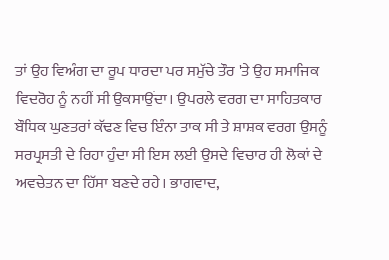ਤਾਂ ਉਹ ਵਿਅੰਗ ਦਾ ਰੂਪ ਧਾਰਦਾ ਪਰ ਸਮੁੱਚੇ ਤੌਰ 'ਤੇ ਉਹ ਸਮਾਜਿਕ ਵਿਦਰੋਹ ਨੂੰ ਨਹੀਂ ਸੀ ਉਕਸਾਉਂਦਾ। ਉਪਰਲੇ ਵਰਗ ਦਾ ਸਾਹਿਤਕਾਰ ਬੌਧਿਕ ਘੁਣਤਰਾਂ ਕੱਢਣ ਵਿਚ ਇੰਨਾ ਤਾਕ ਸੀ ਤੇ ਸ਼ਾਸ਼ਕ ਵਰਗ ਉਸਨੂੰ ਸਰਪ੍ਰਸਤੀ ਦੇ ਰਿਹਾ ਹੁੰਦਾ ਸੀ ਇਸ ਲਈ ਉਸਦੇ ਵਿਚਾਰ ਹੀ ਲੋਕਾਂ ਦੇ ਅਵਚੇਤਨ ਦਾ ਹਿੱਸਾ ਬਣਦੇ ਰਹੇ। ਭਾਗਵਾਦ,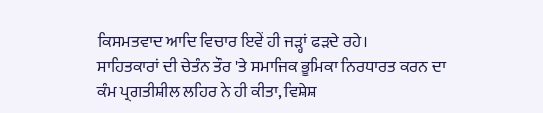ਕਿਸਮਤਵਾਦ ਆਦਿ ਵਿਚਾਰ ਇਵੇਂ ਹੀ ਜੜ੍ਹਾਂ ਫੜਦੇ ਰਹੇ।
ਸਾਹਿਤਕਾਰਾਂ ਦੀ ਚੇਤੰਨ ਤੌਰ 'ਤੇ ਸਮਾਜਿਕ ਭੂਮਿਕਾ ਨਿਰਧਾਰਤ ਕਰਨ ਦਾ ਕੰਮ ਪ੍ਰਗਤੀਸ਼ੀਲ ਲਹਿਰ ਨੇ ਹੀ ਕੀਤਾ, ਵਿਸ਼ੇਸ਼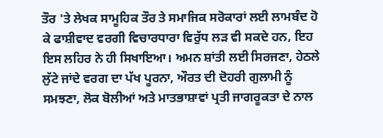ਤੌਰ 'ਤੇ ਲੇਖਕ ਸਾਮੂਹਿਕ ਤੌਰ ਤੇ ਸਮਾਜਿਕ ਸਰੋਕਾਰਾਂ ਲਈ ਲਾਮਬੰਦ ਹੋ ਕੇ ਫਾਸ਼ੀਵਾਦ ਵਰਗੀ ਵਿਚਾਰਧਾਰਾ ਵਿਰੁੱਧ ਲੜ ਵੀ ਸਕਦੇ ਹਨ, ਇਹ ਇਸ ਲਹਿਰ ਨੇ ਹੀ ਸਿਖਾਇਆ। ਅਮਨ ਸ਼ਾਂਤੀ ਲਈ ਸਿਰਜਣਾ, ਹੇਠਲੇ ਲੁੱਟੇ ਜਾਂਦੇ ਵਰਗ ਦਾ ਪੱਖ ਪੂਰਨਾ, ਔਰਤ ਦੀ ਦੋਹਰੀ ਗੁਲਾਮੀ ਨੂੰ ਸਮਝਣਾ, ਲੋਕ ਬੋਲੀਆਂ ਅਤੇ ਮਾਤਭਾਸ਼ਾਵਾਂ ਪ੍ਰਤੀ ਜਾਗਰੂਕਤਾ ਦੇ ਨਾਲ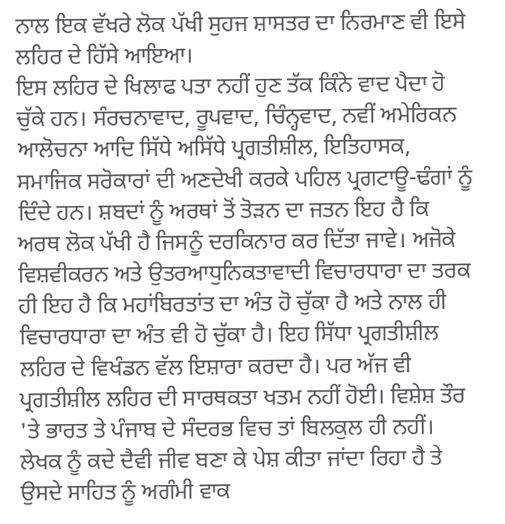ਨਾਲ ਇਕ ਵੱਖਰੇ ਲੋਕ ਪੱਖੀ ਸੁਹਜ ਸ਼ਾਸਤਰ ਦਾ ਨਿਰਮਾਣ ਵੀ ਇਸੇ ਲਹਿਰ ਦੇ ਹਿੱਸੇ ਆਇਆ।
ਇਸ ਲਹਿਰ ਦੇ ਖਿਲਾਫ ਪਤਾ ਨਹੀਂ ਹੁਣ ਤੱਕ ਕਿੰਨੇ ਵਾਦ ਪੈਦਾ ਹੋ ਚੁੱਕੇ ਹਨ। ਸੰਰਚਨਾਵਾਦ, ਰੂਪਵਾਦ, ਚਿੰਨ੍ਹਵਾਦ, ਨਵੀਂ ਅਮੇਰਿਕਨ ਆਲੋਚਨਾ ਆਦਿ ਸਿੱਧੇ ਅਸਿੱਧੇ ਪ੍ਰਗਤੀਸ਼ੀਲ, ਇਤਿਹਾਸਕ, ਸਮਾਜਿਕ ਸਰੋਕਾਰਾਂ ਦੀ ਅਣਦੇਖੀ ਕਰਕੇ ਪਹਿਲ ਪ੍ਰਗਟਾਊ-ਢੰਗਾਂ ਨੂੰ ਦਿੰਦੇ ਹਨ। ਸ਼ਬਦਾਂ ਨੂੰ ਅਰਥਾਂ ਤੋਂ ਤੋੜਨ ਦਾ ਜਤਨ ਇਹ ਹੈ ਕਿ ਅਰਥ ਲੋਕ ਪੱਖੀ ਹੈ ਜਿਸਨੂੰ ਦਰਕਿਨਾਰ ਕਰ ਦਿੱਤਾ ਜਾਵੇ। ਅਜੋਕੇ ਵਿਸ਼ਵੀਕਰਨ ਅਤੇ ਉਤਰਆਧੁਨਿਕਤਾਵਾਦੀ ਵਿਚਾਰਧਾਰਾ ਦਾ ਤਰਕ ਹੀ ਇਹ ਹੈ ਕਿ ਮਹਾਂਬਿਰਤਾਂਤ ਦਾ ਅੰਤ ਹੋ ਚੁੱਕਾ ਹੈ ਅਤੇ ਨਾਲ ਹੀ ਵਿਚਾਰਧਾਰਾ ਦਾ ਅੰਤ ਵੀ ਹੋ ਚੁੱਕਾ ਹੈ। ਇਹ ਸਿੱਧਾ ਪ੍ਰਗਤੀਸ਼ੀਲ ਲਹਿਰ ਦੇ ਵਿਖੰਡਨ ਵੱਲ ਇਸ਼ਾਰਾ ਕਰਦਾ ਹੈ। ਪਰ ਅੱਜ ਵੀ ਪ੍ਰਗਤੀਸ਼ੀਲ ਲਹਿਰ ਦੀ ਸਾਰਥਕਤਾ ਖਤਮ ਨਹੀਂ ਹੋਈ। ਵਿਸ਼ੇਸ਼ ਤੌਰ 'ਤੇ ਭਾਰਤ ਤੇ ਪੰਜਾਬ ਦੇ ਸੰਦਰਭ ਵਿਚ ਤਾਂ ਬਿਲਕੁਲ ਹੀ ਨਹੀਂ।
ਲੇਖਕ ਨੂੰ ਕਦੇ ਦੈਵੀ ਜੀਵ ਬਣਾ ਕੇ ਪੇਸ਼ ਕੀਤਾ ਜਾਂਦਾ ਰਿਹਾ ਹੈ ਤੇ ਉਸਦੇ ਸਾਹਿਤ ਨੂੰ ਅਗੰਮੀ ਵਾਕ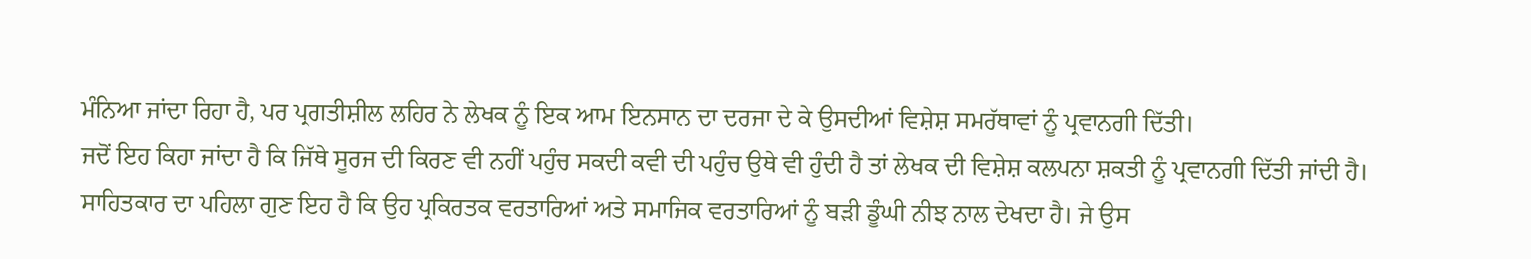ਮੰਨਿਆ ਜਾਂਦਾ ਰਿਹਾ ਹੈ, ਪਰ ਪ੍ਰਗਤੀਸ਼ੀਲ ਲਹਿਰ ਨੇ ਲੇਖਕ ਨੂੰ ਇਕ ਆਮ ਇਨਸਾਨ ਦਾ ਦਰਜਾ ਦੇ ਕੇ ਉਸਦੀਆਂ ਵਿਸ਼ੇਸ਼ ਸਮਰੱਥਾਵਾਂ ਨੂੰ ਪ੍ਰਵਾਨਗੀ ਦਿੱਤੀ।
ਜਦੋਂ ਇਹ ਕਿਹਾ ਜਾਂਦਾ ਹੈ ਕਿ ਜਿੱਥੇ ਸੂਰਜ ਦੀ ਕਿਰਣ ਵੀ ਨਹੀਂ ਪਹੁੰਚ ਸਕਦੀ ਕਵੀ ਦੀ ਪਹੁੰਚ ਉਥੇ ਵੀ ਹੁੰਦੀ ਹੈ ਤਾਂ ਲੇਖਕ ਦੀ ਵਿਸ਼ੇਸ਼ ਕਲਪਨਾ ਸ਼ਕਤੀ ਨੂੰ ਪ੍ਰਵਾਨਗੀ ਦਿੱਤੀ ਜਾਂਦੀ ਹੈ। ਸਾਹਿਤਕਾਰ ਦਾ ਪਹਿਲਾ ਗੁਣ ਇਹ ਹੈ ਕਿ ਉਹ ਪ੍ਰਕਿਰਤਕ ਵਰਤਾਰਿਆਂ ਅਤੇ ਸਮਾਜਿਕ ਵਰਤਾਰਿਆਂ ਨੂੰ ਬੜੀ ਡੂੰਘੀ ਨੀਝ ਨਾਲ ਦੇਖਦਾ ਹੈ। ਜੇ ਉਸ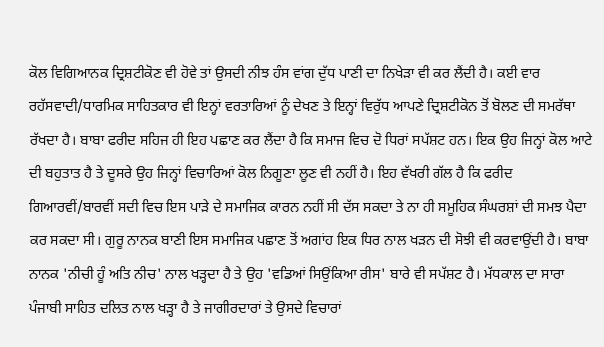ਕੋਲ ਵਿਗਿਆਨਕ ਦ੍ਰਿਸ਼ਟੀਕੋਣ ਵੀ ਹੋਵੇ ਤਾਂ ਉਸਦੀ ਨੀਝ ਹੰਸ ਵਾਂਗ ਦੁੱਧ ਪਾਣੀ ਦਾ ਨਿਖੇੜਾ ਵੀ ਕਰ ਲੈਂਦੀ ਹੈ। ਕਈ ਵਾਰ ਰਹੱਸਵਾਦੀ/ਧਾਰਮਿਕ ਸਾਹਿਤਕਾਰ ਵੀ ਇਨ੍ਹਾਂ ਵਰਤਾਰਿਆਂ ਨੂੰ ਦੇਖਣ ਤੇ ਇਨ੍ਹਾਂ ਵਿਰੁੱਧ ਆਪਣੇ ਦ੍ਰਿਸ਼ਟੀਕੋਨ ਤੋਂ ਬੋਲਣ ਦੀ ਸਮਰੱਥਾ ਰੱਖਦਾ ਹੈ। ਬਾਬਾ ਫਰੀਦ ਸਹਿਜ ਹੀ ਇਹ ਪਛਾਣ ਕਰ ਲੈਂਦਾ ਹੈ ਕਿ ਸਮਾਜ ਵਿਚ ਦੋ ਧਿਰਾਂ ਸਪੱਸ਼ਟ ਹਨ। ਇਕ ਉਹ ਜਿਨ੍ਹਾਂ ਕੋਲ ਆਟੇ ਦੀ ਬਹੁਤਾਤ ਹੈ ਤੇ ਦੂਸਰੇ ਉਹ ਜਿਨ੍ਹਾਂ ਵਿਚਾਰਿਆਂ ਕੋਲ ਨਿਗੂਣਾ ਲੂਣ ਵੀ ਨਹੀਂ ਹੈ। ਇਹ ਵੱਖਰੀ ਗੱਲ ਹੈ ਕਿ ਫਰੀਦ ਗਿਆਰਵੀਂ/ਬਾਰਵੀਂ ਸਦੀ ਵਿਚ ਇਸ ਪਾੜੇ ਦੇ ਸਮਾਜਿਕ ਕਾਰਨ ਨਹੀਂ ਸੀ ਦੱਸ ਸਕਦਾ ਤੇ ਨਾ ਹੀ ਸਮੂਹਿਕ ਸੰਘਰਸ਼ਾਂ ਦੀ ਸਮਝ ਪੈਦਾ ਕਰ ਸਕਦਾ ਸੀ। ਗੁਰੂ ਨਾਨਕ ਬਾਣੀ ਇਸ ਸਮਾਜਿਕ ਪਛਾਣ ਤੋਂ ਅਗਾਂਹ ਇਕ ਧਿਰ ਨਾਲ ਖੜਨ ਦੀ ਸੋਝੀ ਵੀ ਕਰਵਾਉਂਦੀ ਹੈ। ਬਾਬਾ ਨਾਨਕ 'ਨੀਚੀ ਹੂੰ ਅਤਿ ਨੀਚ' ਨਾਲ ਖੜ੍ਹਦਾ ਹੈ ਤੇ ਉਹ 'ਵਡਿਆਂ ਸਿਉਂਕਿਆ ਰੀਸ' ਬਾਰੇ ਵੀ ਸਪੱਸ਼ਟ ਹੈ। ਮੱਧਕਾਲ ਦਾ ਸਾਰਾ ਪੰਜਾਬੀ ਸਾਹਿਤ ਦਲਿਤ ਨਾਲ ਖੜ੍ਹਾ ਹੈ ਤੇ ਜਾਗੀਰਦਾਰਾਂ ਤੇ ਉਸਦੇ ਵਿਚਾਰਾਂ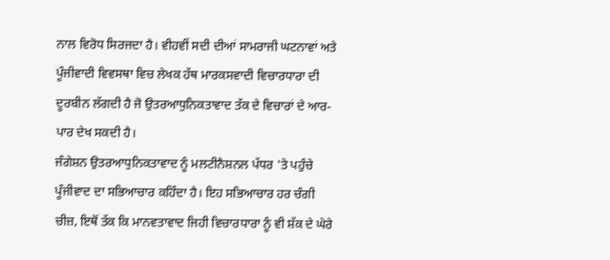ਨਾਲ ਵਿਰੋਧ ਸਿਰਜਦਾ ਹੈ। ਵੀਹਵੀਂ ਸਦੀ ਦੀਆਂ ਸਾਮਰਾਜੀ ਘਟਨਾਵਾਂ ਅਤੇ ਪੂੰਜੀਵਾਦੀ ਵਿਵਸਥਾ ਵਿਚ ਲੇਖਕ ਹੱਥ ਮਾਰਕਸਵਾਦੀ ਵਿਚਾਰਧਾਰਾ ਦੀ ਦੂਰਬੀਨ ਲੱਗਦੀ ਹੈ ਜੋ ਉਤਰਆਧੁਨਿਕਤਾਵਾਦ ਤੱਕ ਦੇ ਵਿਚਾਰਾਂ ਦੇ ਆਰ-ਪਾਰ ਦੇਖ ਸਕਦੀ ਹੈ।
ਜੰਗੇਸ਼ਨ ਉਤਰਆਧੁਨਿਕਤਾਵਾਦ ਨੂੰ ਮਲਟੀਨੈਸ਼ਨਲ ਪੱਧਰ 'ਤੇ ਪਹੁੰਚੇ ਪੂੰਜੀਵਾਦ ਦਾ ਸਭਿਆਚਾਰ ਕਹਿੰਦਾ ਹੈ। ਇਹ ਸਭਿਆਚਾਰ ਹਰ ਚੰਗੀ ਚੀਜ਼, ਇਥੋਂ ਤੱਕ ਕਿ ਮਾਨਵਤਾਵਾਦ ਜਿਹੀ ਵਿਚਾਰਧਾਰਾ ਨੂੰ ਵੀ ਸ਼ੱਕ ਦੇ ਘੇਰੇ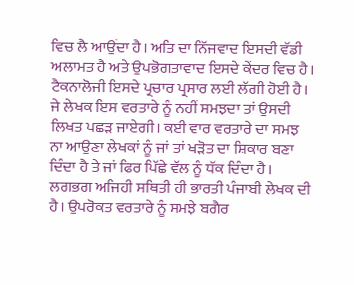ਵਿਚ ਲੈ ਆਉਂਦਾ ਹੈ। ਅਤਿ ਦਾ ਨਿੱਜਵਾਦ ਇਸਦੀ ਵੱਡੀ ਅਲਾਮਤ ਹੈ ਅਤੇ ਉਪਭੋਗਤਾਵਾਦ ਇਸਦੇ ਕੇਂਦਰ ਵਿਚ ਹੈ। ਟੈਕਨਾਲੋਜੀ ਇਸਦੇ ਪ੍ਰਚਾਰ ਪ੍ਰਸਾਰ ਲਈ ਲੱਗੀ ਹੋਈ ਹੈ। ਜੇ ਲੇਖਕ ਇਸ ਵਰਤਾਰੇ ਨੂੰ ਨਹੀਂ ਸਮਝਦਾ ਤਾਂ ਉਸਦੀ ਲਿਖਤ ਪਛੜ ਜਾਏਗੀ। ਕਈ ਵਾਰ ਵਰਤਾਰੇ ਦਾ ਸਮਝ ਨਾ ਆਉਣਾ ਲੇਖਕਾਂ ਨੂੰ ਜਾਂ ਤਾਂ ਖੜੋਤ ਦਾ ਸ਼ਿਕਾਰ ਬਣਾ ਦਿੰਦਾ ਹੈ ਤੇ ਜਾਂ ਫਿਰ ਪਿੱਛੇ ਵੱਲ ਨੂੰ ਧੱਕ ਦਿੰਦਾ ਹੈ। ਲਗਭਗ ਅਜਿਹੀ ਸਥਿਤੀ ਹੀ ਭਾਰਤੀ ਪੰਜਾਬੀ ਲੇਖਕ ਦੀ ਹੈ। ਉਪਰੋਕਤ ਵਰਤਾਰੇ ਨੂੰ ਸਮਝੇ ਬਗੈਰ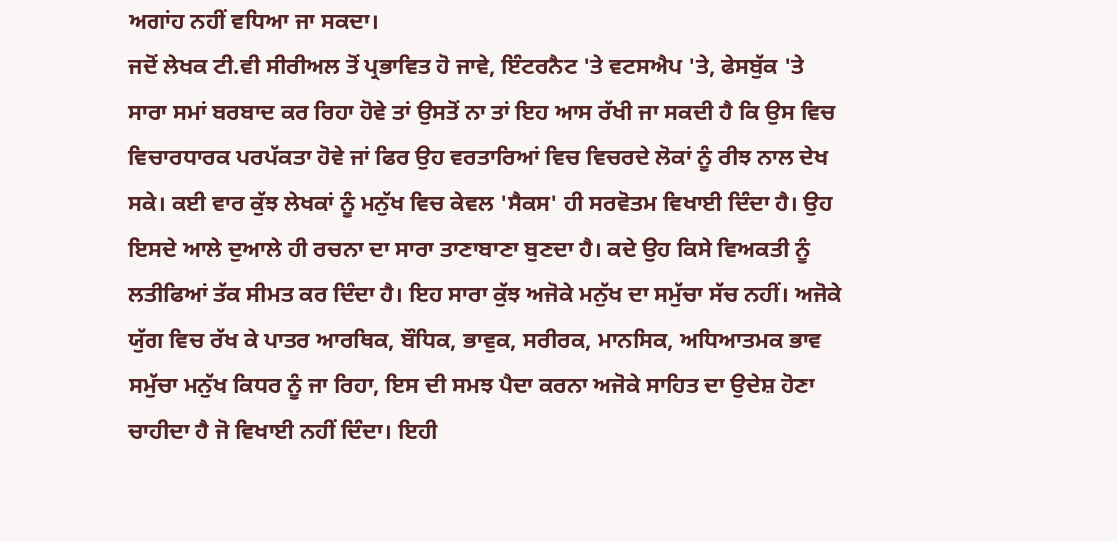ਅਗਾਂਹ ਨਹੀਂ ਵਧਿਆ ਜਾ ਸਕਦਾ।
ਜਦੋਂ ਲੇਖਕ ਟੀ.ਵੀ ਸੀਰੀਅਲ ਤੋਂ ਪ੍ਰਭਾਵਿਤ ਹੋ ਜਾਵੇ, ਇੰਟਰਨੈਟ 'ਤੇ ਵਟਸਐਪ 'ਤੇ, ਫੇਸਬੁੱਕ 'ਤੇ ਸਾਰਾ ਸਮਾਂ ਬਰਬਾਦ ਕਰ ਰਿਹਾ ਹੋਵੇ ਤਾਂ ਉਸਤੋਂ ਨਾ ਤਾਂ ਇਹ ਆਸ ਰੱਖੀ ਜਾ ਸਕਦੀ ਹੈ ਕਿ ਉਸ ਵਿਚ ਵਿਚਾਰਧਾਰਕ ਪਰਪੱਕਤਾ ਹੋਵੇ ਜਾਂ ਫਿਰ ਉਹ ਵਰਤਾਰਿਆਂ ਵਿਚ ਵਿਚਰਦੇ ਲੋਕਾਂ ਨੂੰ ਰੀਝ ਨਾਲ ਦੇਖ ਸਕੇ। ਕਈ ਵਾਰ ਕੁੱਝ ਲੇਖਕਾਂ ਨੂੰ ਮਨੁੱਖ ਵਿਚ ਕੇਵਲ 'ਸੈਕਸ' ਹੀ ਸਰਵੋਤਮ ਵਿਖਾਈ ਦਿੰਦਾ ਹੈ। ਉਹ ਇਸਦੇ ਆਲੇ ਦੁਆਲੇ ਹੀ ਰਚਨਾ ਦਾ ਸਾਰਾ ਤਾਣਾਬਾਣਾ ਬੁਣਦਾ ਹੈ। ਕਦੇ ਉਹ ਕਿਸੇ ਵਿਅਕਤੀ ਨੂੰ ਲਤੀਫਿਆਂ ਤੱਕ ਸੀਮਤ ਕਰ ਦਿੰਦਾ ਹੈ। ਇਹ ਸਾਰਾ ਕੁੱਝ ਅਜੋਕੇ ਮਨੁੱਖ ਦਾ ਸਮੁੱਚਾ ਸੱਚ ਨਹੀਂ। ਅਜੋਕੇ ਯੁੱਗ ਵਿਚ ਰੱਖ ਕੇ ਪਾਤਰ ਆਰਥਿਕ, ਬੌਧਿਕ, ਭਾਵੁਕ, ਸਰੀਰਕ, ਮਾਨਸਿਕ, ਅਧਿਆਤਮਕ ਭਾਵ ਸਮੁੱਚਾ ਮਨੁੱਖ ਕਿਧਰ ਨੂੰ ਜਾ ਰਿਹਾ, ਇਸ ਦੀ ਸਮਝ ਪੈਦਾ ਕਰਨਾ ਅਜੋਕੇ ਸਾਹਿਤ ਦਾ ਉਦੇਸ਼ ਹੋਣਾ ਚਾਹੀਦਾ ਹੈ ਜੋ ਵਿਖਾਈ ਨਹੀਂ ਦਿੰਦਾ। ਇਹੀ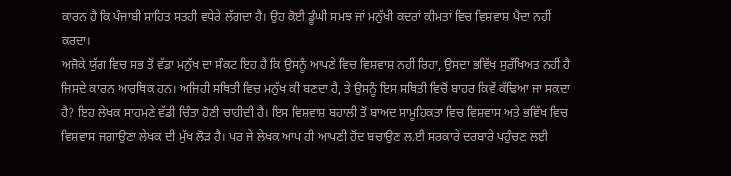ਕਾਰਨ ਹੈ ਕਿ ਪੰਜਾਬੀ ਸਾਹਿਤ ਸਤਹੀ ਵਧੇਰੇ ਲੱਗਦਾ ਹੈ। ਉਹ ਕੋਈ ਡੂੰਘੀ ਸਮਝ ਜਾਂ ਮਨੁੱਖੀ ਕਦਰਾਂ ਕੀਮਤਾਂ ਵਿਚ ਵਿਸ਼ਵਾਸ਼ ਪੈਦਾ ਨਹੀਂ ਕਰਦਾ।
ਅਜੋਕੇ ਯੁੱਗ ਵਿਚ ਸਭ ਤੋਂ ਵੱਡਾ ਮਨੁੱਖ ਦਾ ਸੰਕਟ ਇਹ ਹੈ ਕਿ ਉਸਨੂੰ ਆਪਣੇ ਵਿਚ ਵਿਸ਼ਵਾਸ਼ ਨਹੀਂ ਰਿਹਾ, ਉਸਦਾ ਭਵਿੱਖ ਸੁਰੱਖਿਅਤ ਨਹੀਂ ਹੈ ਜਿਸਦੇ ਕਾਰਨ ਆਰਥਿਕ ਹਨ। ਅਜਿਹੀ ਸਥਿਤੀ ਵਿਚ ਮਨੁੱਖ ਕੀ ਬਣਦਾ ਹੈ, ਤੇ ਉਸਨੂੰ ਇਸ ਸਥਿਤੀ ਵਿਚੋਂ ਬਾਹਰ ਕਿਵੇਂ ਕੱਢਿਆ ਜਾ ਸਕਦਾ ਹੈ? ਇਹ ਲੇਖਕ ਸਾਹਮਣੇ ਵੱਡੀ ਚਿੰਤਾ ਹੋਣੀ ਚਾਹੀਦੀ ਹੈ। ਇਸ ਵਿਸ਼ਵਾਸ਼ ਬਹਾਲੀ ਤੋਂ ਬਾਅਦ ਸਾਮੂਹਿਕਤਾ ਵਿਚ ਵਿਸ਼ਵਾਸ ਅਤੇ ਭਵਿੱਖ ਵਿਚ ਵਿਸ਼ਵਾਸ ਜਗਾਉਣਾ ਲੇਖਕ ਦੀ ਮੁੱਖ ਲੋੜ ਹੈ। ਪਰ ਜੇ ਲੇਖਕ ਆਪ ਹੀ ਆਪਣੀ ਹੋਂਦ ਬਚਾਉਣ ਲ.ਈ ਸਰਕਾਰੇ ਦਰਬਾਰੇ ਪਹੁੰਚਣ ਲਈ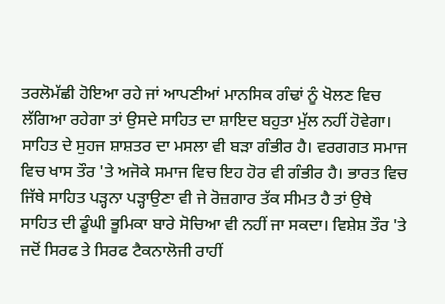ਤਰਲੋਮੱਛੀ ਹੋਇਆ ਰਹੇ ਜਾਂ ਆਪਣੀਆਂ ਮਾਨਸਿਕ ਗੰਢਾਂ ਨੂੰ ਖੋਲਣ ਵਿਚ ਲੱਗਿਆ ਰਹੇਗਾ ਤਾਂ ਉਸਦੇ ਸਾਹਿਤ ਦਾ ਸ਼ਾਇਦ ਬਹੁਤਾ ਮੁੱਲ ਨਹੀਂ ਹੋਵੇਗਾ।
ਸਾਹਿਤ ਦੇ ਸੁਹਜ ਸ਼ਾਸ਼ਤਰ ਦਾ ਮਸਲਾ ਵੀ ਬੜਾ ਗੰਭੀਰ ਹੈ। ਵਰਗਗਤ ਸਮਾਜ ਵਿਚ ਖਾਸ ਤੌਰ 'ਤੇ ਅਜੋਕੇ ਸਮਾਜ ਵਿਚ ਇਹ ਹੋਰ ਵੀ ਗੰਭੀਰ ਹੈ। ਭਾਰਤ ਵਿਚ ਜਿੱਥੇ ਸਾਹਿਤ ਪੜ੍ਹਨਾ ਪੜ੍ਹਾਉਣਾ ਵੀ ਜੇ ਰੋਜ਼ਗਾਰ ਤੱਕ ਸੀਮਤ ਹੈ ਤਾਂ ਉਥੇ ਸਾਹਿਤ ਦੀ ਡੂੰਘੀ ਭੂਮਿਕਾ ਬਾਰੇ ਸੋਚਿਆ ਵੀ ਨਹੀਂ ਜਾ ਸਕਦਾ। ਵਿਸ਼ੇਸ਼ ਤੌਰ 'ਤੇ ਜਦੋਂ ਸਿਰਫ ਤੇ ਸਿਰਫ ਟੈਕਨਾਲੋਜੀ ਰਾਹੀਂ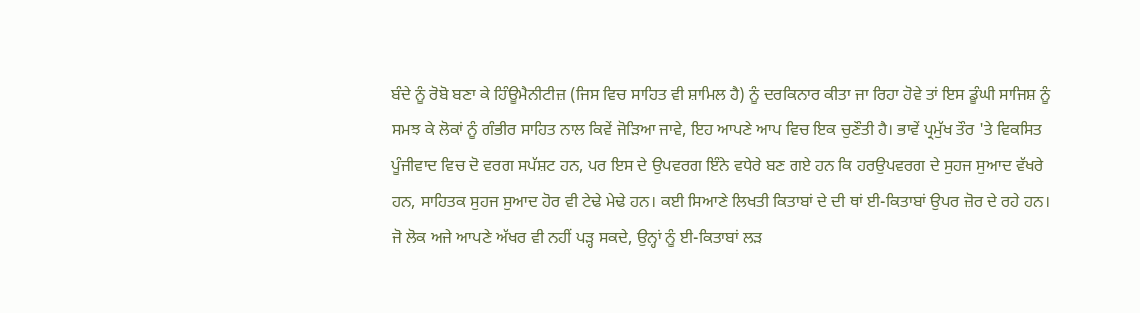ਬੰਦੇ ਨੂੰ ਰੋਬੋ ਬਣਾ ਕੇ ਹਿੰਊਮੈਨੀਟੀਜ਼ (ਜਿਸ ਵਿਚ ਸਾਹਿਤ ਵੀ ਸ਼ਾਮਿਲ ਹੈ) ਨੂੰ ਦਰਕਿਨਾਰ ਕੀਤਾ ਜਾ ਰਿਹਾ ਹੋਵੇ ਤਾਂ ਇਸ ਡੂੰਘੀ ਸਾਜਿਸ਼ ਨੂੰ ਸਮਝ ਕੇ ਲੋਕਾਂ ਨੂੰ ਗੰਭੀਰ ਸਾਹਿਤ ਨਾਲ ਕਿਵੇਂ ਜੋੜਿਆ ਜਾਵੇ, ਇਹ ਆਪਣੇ ਆਪ ਵਿਚ ਇਕ ਚੁਣੌਤੀ ਹੈ। ਭਾਵੇਂ ਪ੍ਰਮੁੱਖ ਤੌਰ 'ਤੇ ਵਿਕਸਿਤ ਪੂੰਜੀਵਾਦ ਵਿਚ ਦੋ ਵਰਗ ਸਪੱਸ਼ਟ ਹਨ, ਪਰ ਇਸ ਦੇ ਉਪਵਰਗ ਇੰਨੇ ਵਧੇਰੇ ਬਣ ਗਏ ਹਨ ਕਿ ਹਰਉਪਵਰਗ ਦੇ ਸੁਹਜ ਸੁਆਦ ਵੱਖਰੇ ਹਨ, ਸਾਹਿਤਕ ਸੁਹਜ ਸੁਆਦ ਹੋਰ ਵੀ ਟੇਢੇ ਮੇਢੇ ਹਨ। ਕਈ ਸਿਆਣੇ ਲਿਖਤੀ ਕਿਤਾਬਾਂ ਦੇ ਦੀ ਥਾਂ ਈ-ਕਿਤਾਬਾਂ ਉਪਰ ਜ਼ੋਰ ਦੇ ਰਹੇ ਹਨ। ਜੋ ਲੋਕ ਅਜੇ ਆਪਣੇ ਅੱਖਰ ਵੀ ਨਹੀਂ ਪੜ੍ਹ ਸਕਦੇ, ਉਨ੍ਹਾਂ ਨੂੰ ਈ-ਕਿਤਾਬਾਂ ਲੜ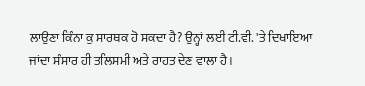ਲਾਉਣਾ ਕਿੰਨਾ ਕੁ ਸਾਰਥਕ ਹੋ ਸਕਦਾ ਹੈ? ਉਨ੍ਹਾਂ ਲਈ ਟੀ.ਵੀ. 'ਤੇ ਦਿਖਾਇਆ ਜਾਂਦਾ ਸੰਸਾਰ ਹੀ ਤਲਿਸਮੀ ਅਤੇ ਰਾਹਤ ਦੇਣ ਵਾਲਾ ਹੈ।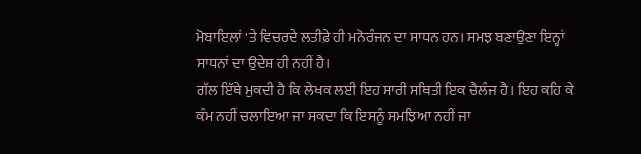ਮੋਬਾਇਲਾਂ 'ਤੇ ਵਿਚਰਦੇ ਲਤੀਫ਼ੇ ਹੀ ਮਨੋਰੰਜਨ ਦਾ ਸਾਧਨ ਹਨ। ਸਮਝ ਬਣਾਉਣਾ ਇਨ੍ਹਾਂ ਸਾਧਨਾਂ ਦਾ ਉਦੇਸ਼ ਹੀ ਨਹੀਂ ਹੈ।
ਗੱਲ ਇੱਥੇ ਮੁਕਦੀ ਹੈ ਕਿ ਲੇਖਕ ਲਈ ਇਹ ਸਾਰੀ ਸਥਿਤੀ ਇਕ ਚੈਲੰਜ ਹੈ। ਇਹ ਕਹਿ ਕੇ ਕੰਮ ਨਹੀਂ ਚਲਾਇਆ ਜਾ ਸਕਦਾ ਕਿ ਇਸਨੂੰ ਸਮਝਿਆ ਨਹੀਂ ਜਾ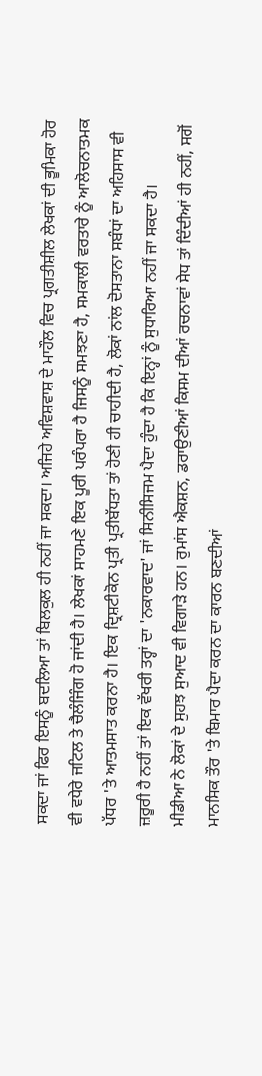ਸਕਦਾ ਜਾਂ ਫਿਰ ਇਸਨੂੰ ਬਦਲਿਆ ਤਾਂ ਬਿਲਕੁਲ ਹੀ ਨਹੀਂ ਜਾ ਸਕਦਾ। ਅਜਿਹੇ ਅਵਿਸ਼ਵਾਸ਼ ਦੇ ਮਾਹੌਲ ਵਿਚ ਪ੍ਰਗਤੀਸ਼ੀਲ ਲੇਖਕਾਂ ਦੀ ਭੂਮਿਕਾ ਹੋਰ ਵੀ ਵਧੇਰੇ ਜਟਿਲ ਤੇ ਚੈਲੰਜਿੰਗ ਹੋ ਜਾਂਦੀ ਹੈ। ਲੇਖਕਾਂ ਸਾਹਮਣੇ ਇਕ ਪੂਰੀ ਪਰੰਪਰਾ ਹੈ ਜਿਸਨੂੰ ਸਮਝਣਾ ਹੈ, ਸਮਕਾਲੀ ਵਰਤਾਰੇ ਨੂੰ ਆਲੋਚਨਾਤਮਕ ਪੱਧਰ 'ਤੇ ਆਤਮਸਾਤ ਕਰਨਾ ਹੈ। ਇਕ ਦ੍ਰਿਸ਼ਟੀਕੋਨ ਪ੍ਰਤੀ ਪ੍ਰਤੀਬੱਧਤਾ ਤਾਂ ਹੋਣੀ ਹੀ ਚਾਹੀਦੀ ਹੈ, ਲੋਕਾਂ ਨਾਂਲ ਦੋਸਤਾਨਾ ਸਬੰਧਾਂ ਦਾ ਅਹਿਸਾਸ ਵੀ ਜ਼ਰੂਰੀ ਹੈ ਨਹੀਂ ਤਾਂ ਇਕ ਵੱਖਰੀ ਤਰ੍ਹਾਂ ਦਾ 'ਨਕਾਰਵਾਦ' ਜਾਂ ਸਿਨੀਸਿਜਮ ਪੈਦਾ ਹੁੰਦਾ ਹੈ ਕਿ ਇਨ੍ਹਾਂ ਨੂੰ ਸੁਧਾਰਿਆ ਨਹੀਂ ਜਾ ਸਕਦਾ ਹੈ।
ਮੀਡੀਆ ਨੇ ਲੋਕਾਂ ਦੇ ਸੁਹਝ ਸੁਆਦ ਵੀ ਵਿਗਾੜੇ ਹਨ। ਰੁਮਾਂਸ ਐਕਸ਼ਨ, ਡਰਾਉਣੀਆਂ ਕਿਸਮ ਦੀਆਂ ਰਚਨਾਵਾਂ ਸੇਧ ਤਾਂ ਦਿੰਦੀਆਂ ਹੀ ਨਹੀਂ, ਸਗੋਂ ਮਾਨਸਿਕ ਤੌਰ 'ਤੇ ਬਿਮਾਰ ਪੈਦਾ ਕਰਨ ਦਾ ਕਾਰਨ ਬਣਦੀਆਂ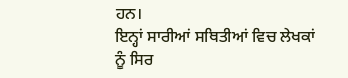ਹਨ।
ਇਨ੍ਹਾਂ ਸਾਰੀਆਂ ਸਥਿਤੀਆਂ ਵਿਚ ਲੇਖਕਾਂ ਨੂੰ ਸਿਰ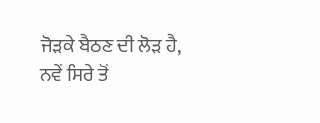ਜੋੜਕੇ ਬੈਠਣ ਦੀ ਲੋੜ ਹੈ, ਨਵੇਂ ਸਿਰੇ ਤੋਂ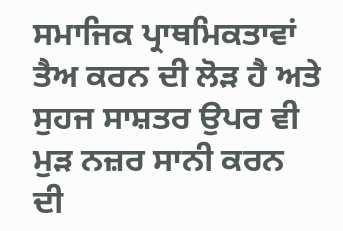ਸਮਾਜਿਕ ਪ੍ਰਾਥਮਿਕਤਾਵਾਂ ਤੈਅ ਕਰਨ ਦੀ ਲੋੜ ਹੈ ਅਤੇ ਸੁਹਜ ਸਾਸ਼ਤਰ ਉਪਰ ਵੀ ਮੁੜ ਨਜ਼ਰ ਸਾਨੀ ਕਰਨ ਦੀ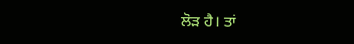ਲੋੜ ਹੈ। ਤਾਂ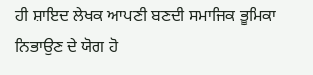ਹੀ ਸ਼ਾਇਦ ਲੇਖਕ ਆਪਣੀ ਬਣਦੀ ਸਮਾਜਿਕ ਭੂਮਿਕਾ ਨਿਭਾਉਣ ਦੇ ਯੋਗ ਹੋ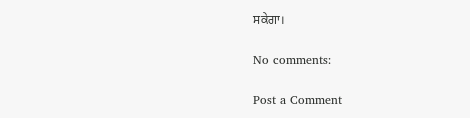ਸਕੇਗਾ।

No comments:

Post a Comment